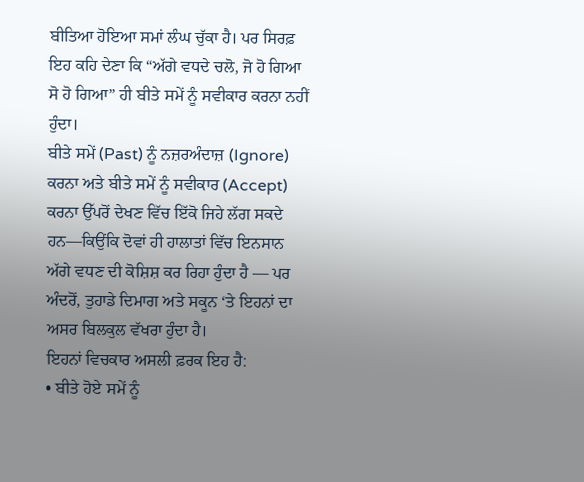ਬੀਤਿਆ ਹੋਇਆ ਸਮਾਂ ਲੰਘ ਚੁੱਕਾ ਹੈ। ਪਰ ਸਿਰਫ਼ ਇਹ ਕਹਿ ਦੇਣਾ ਕਿ “ਅੱਗੇ ਵਧਦੇ ਚਲੋ, ਜੋ ਹੋ ਗਿਆ ਸੋ ਹੋ ਗਿਆ” ਹੀ ਬੀਤੇ ਸਮੇਂ ਨੂੰ ਸਵੀਕਾਰ ਕਰਨਾ ਨਹੀਂ ਹੁੰਦਾ।
ਬੀਤੇ ਸਮੇਂ (Past) ਨੂੰ ਨਜ਼ਰਅੰਦਾਜ਼ (Ignore) ਕਰਨਾ ਅਤੇ ਬੀਤੇ ਸਮੇਂ ਨੂੰ ਸਵੀਕਾਰ (Accept) ਕਰਨਾ ਉੱਪਰੋਂ ਦੇਖਣ ਵਿੱਚ ਇੱਕੋ ਜਿਹੇ ਲੱਗ ਸਕਦੇ ਹਨ—ਕਿਉਂਕਿ ਦੋਵਾਂ ਹੀ ਹਾਲਾਤਾਂ ਵਿੱਚ ਇਨਸਾਨ ਅੱਗੇ ਵਧਣ ਦੀ ਕੋਸ਼ਿਸ਼ ਕਰ ਰਿਹਾ ਹੁੰਦਾ ਹੈ — ਪਰ ਅੰਦਰੋਂ, ਤੁਹਾਡੇ ਦਿਮਾਗ ਅਤੇ ਸਕੂਨ ‘ਤੇ ਇਹਨਾਂ ਦਾ ਅਸਰ ਬਿਲਕੁਲ ਵੱਖਰਾ ਹੁੰਦਾ ਹੈ।
ਇਹਨਾਂ ਵਿਚਕਾਰ ਅਸਲੀ ਫ਼ਰਕ ਇਹ ਹੈ:
• ਬੀਤੇ ਹੋਏ ਸਮੇਂ ਨੂੰ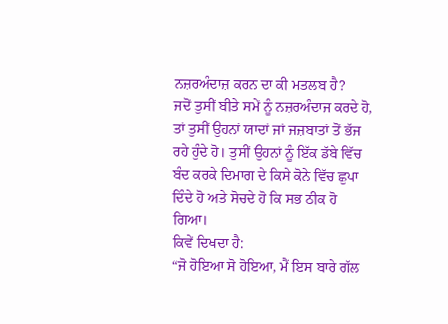ਨਜ਼ਰਅੰਦਾਜ਼ ਕਰਨ ਦਾ ਕੀ ਮਤਲਬ ਹੈ?
ਜਦੋਂ ਤੁਸੀਂ ਬੀਤੇ ਸਮੇਂ ਨੂੰ ਨਜ਼ਰਅੰਦਾਜ ਕਰਦੇ ਹੋ, ਤਾਂ ਤੁਸੀਂ ਉਹਨਾਂ ਯਾਦਾਂ ਜਾਂ ਜਜ਼ਬਾਤਾਂ ਤੋਂ ਭੱਜ ਰਹੇ ਹੁੰਦੇ ਹੋ। ਤੁਸੀਂ ਉਹਨਾਂ ਨੂੰ ਇੱਕ ਡੱਬੇ ਵਿੱਚ ਬੰਦ ਕਰਕੇ ਦਿਮਾਗ ਦੇ ਕਿਸੇ ਕੋਨੇ ਵਿੱਚ ਛੁਪਾ ਦਿੰਦੇ ਹੋ ਅਤੇ ਸੋਚਦੇ ਹੋ ਕਿ ਸਭ ਠੀਕ ਹੋ ਗਿਆ।
ਕਿਵੇਂ ਦਿਖਦਾ ਹੈ:
“ਜੋ ਹੋਇਆ ਸੋ ਹੋਇਆ, ਮੈਂ ਇਸ ਬਾਰੇ ਗੱਲ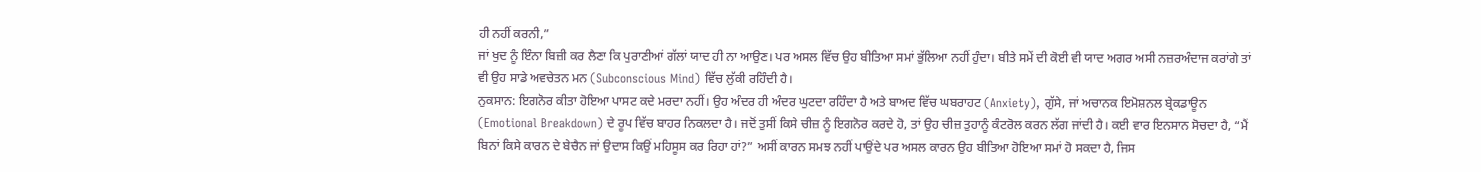ਹੀ ਨਹੀਂ ਕਰਨੀ,”
ਜਾਂ ਖੁਦ ਨੂੰ ਇੰਨਾ ਬਿਜ਼ੀ ਕਰ ਲੈਣਾ ਕਿ ਪੁਰਾਣੀਆਂ ਗੱਲਾਂ ਯਾਦ ਹੀ ਨਾ ਆਉਣ। ਪਰ ਅਸਲ ਵਿੱਚ ਉਹ ਬੀਤਿਆ ਸਮਾਂ ਭੁੱਲਿਆ ਨਹੀਂ ਹੁੰਦਾ। ਬੀਤੇ ਸਮੇਂ ਦੀ ਕੋਈ ਵੀ ਯਾਦ ਅਗਰ ਅਸੀ ਨਜ਼ਰਅੰਦਾਜ ਕਰਾਂਗੇ ਤਾਂ ਵੀ ਉਹ ਸਾਡੇ ਅਵਚੇਤਨ ਮਨ (Subconscious Mind) ਵਿੱਚ ਲੁੱਕੀ ਰਹਿੰਦੀ ਹੈ।
ਨੁਕਸਾਨ: ਇਗਨੋਰ ਕੀਤਾ ਹੋਇਆ ਪਾਸਟ ਕਦੇ ਮਰਦਾ ਨਹੀਂ। ਉਹ ਅੰਦਰ ਹੀ ਅੰਦਰ ਘੁਟਦਾ ਰਹਿੰਦਾ ਹੈ ਅਤੇ ਬਾਅਦ ਵਿੱਚ ਘਬਰਾਹਟ (Anxiety), ਗੁੱਸੇ, ਜਾਂ ਅਚਾਨਕ ਇਮੋਸ਼ਨਲ ਬ੍ਰੇਕਡਾਊਨ (Emotional Breakdown) ਦੇ ਰੂਪ ਵਿੱਚ ਬਾਹਰ ਨਿਕਲਦਾ ਹੈ। ਜਦੋਂ ਤੁਸੀਂ ਕਿਸੇ ਚੀਜ਼ ਨੂੰ ਇਗਨੋਰ ਕਰਦੇ ਹੋ, ਤਾਂ ਉਹ ਚੀਜ਼ ਤੁਹਾਨੂੰ ਕੰਟਰੋਲ ਕਰਨ ਲੱਗ ਜਾਂਦੀ ਹੈ। ਕਈ ਵਾਰ ਇਨਸਾਨ ਸੋਚਦਾ ਹੈ, “ਮੈਂ ਬਿਨਾਂ ਕਿਸੇ ਕਾਰਨ ਦੇ ਬੇਚੈਨ ਜਾਂ ਉਦਾਸ ਕਿਉਂ ਮਹਿਸੂਸ ਕਰ ਰਿਹਾ ਹਾਂ?” ਅਸੀਂ ਕਾਰਨ ਸਮਝ ਨਹੀਂ ਪਾਉਂਦੇ ਪਰ ਅਸਲ ਕਾਰਨ ਉਹ ਬੀਤਿਆ ਹੋਇਆ ਸਮਾਂ ਹੋ ਸਕਦਾ ਹੈ, ਜਿਸ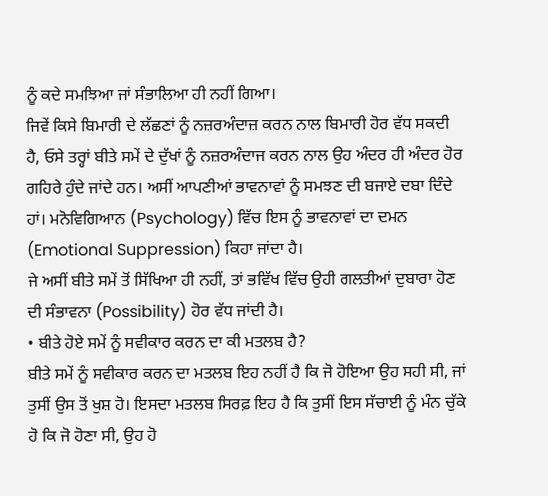ਨੂੰ ਕਦੇ ਸਮਝਿਆ ਜਾਂ ਸੰਭਾਲਿਆ ਹੀ ਨਹੀਂ ਗਿਆ।
ਜਿਵੇਂ ਕਿਸੇ ਬਿਮਾਰੀ ਦੇ ਲੱਛਣਾਂ ਨੂੰ ਨਜ਼ਰਅੰਦਾਜ਼ ਕਰਨ ਨਾਲ ਬਿਮਾਰੀ ਹੋਰ ਵੱਧ ਸਕਦੀ ਹੈ, ਓਸੇ ਤਰ੍ਹਾਂ ਬੀਤੇ ਸਮੇਂ ਦੇ ਦੁੱਖਾਂ ਨੂੰ ਨਜ਼ਰਅੰਦਾਜ ਕਰਨ ਨਾਲ ਉਹ ਅੰਦਰ ਹੀ ਅੰਦਰ ਹੋਰ ਗਹਿਰੇ ਹੁੰਦੇ ਜਾਂਦੇ ਹਨ। ਅਸੀਂ ਆਪਣੀਆਂ ਭਾਵਨਾਵਾਂ ਨੂੰ ਸਮਝਣ ਦੀ ਬਜਾਏ ਦਬਾ ਦਿੰਦੇ ਹਾਂ। ਮਨੋਵਿਗਿਆਨ (Psychology) ਵਿੱਚ ਇਸ ਨੂੰ ਭਾਵਨਾਵਾਂ ਦਾ ਦਮਨ (Emotional Suppression) ਕਿਹਾ ਜਾਂਦਾ ਹੈ।
ਜੇ ਅਸੀਂ ਬੀਤੇ ਸਮੇਂ ਤੋਂ ਸਿੱਖਿਆ ਹੀ ਨਹੀਂ, ਤਾਂ ਭਵਿੱਖ ਵਿੱਚ ਉਹੀ ਗਲਤੀਆਂ ਦੁਬਾਰਾ ਹੋਣ ਦੀ ਸੰਭਾਵਨਾ (Possibility) ਹੋਰ ਵੱਧ ਜਾਂਦੀ ਹੈ।
• ਬੀਤੇ ਹੋਏ ਸਮੇਂ ਨੂੰ ਸਵੀਕਾਰ ਕਰਨ ਦਾ ਕੀ ਮਤਲਬ ਹੈ?
ਬੀਤੇ ਸਮੇਂ ਨੂੰ ਸਵੀਕਾਰ ਕਰਨ ਦਾ ਮਤਲਬ ਇਹ ਨਹੀਂ ਹੈ ਕਿ ਜੋ ਹੋਇਆ ਉਹ ਸਹੀ ਸੀ, ਜਾਂ ਤੁਸੀਂ ਉਸ ਤੋਂ ਖੁਸ਼ ਹੋ। ਇਸਦਾ ਮਤਲਬ ਸਿਰਫ਼ ਇਹ ਹੈ ਕਿ ਤੁਸੀਂ ਇਸ ਸੱਚਾਈ ਨੂੰ ਮੰਨ ਚੁੱਕੇ ਹੋ ਕਿ ਜੋ ਹੋਣਾ ਸੀ, ਉਹ ਹੋ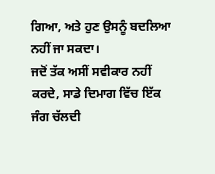ਗਿਆ, ਅਤੇ ਹੁਣ ਉਸਨੂੰ ਬਦਲਿਆ ਨਹੀਂ ਜਾ ਸਕਦਾ।
ਜਦੋਂ ਤੱਕ ਅਸੀਂ ਸਵੀਕਾਰ ਨਹੀਂ ਕਰਦੇ, ਸਾਡੇ ਦਿਮਾਗ ਵਿੱਚ ਇੱਕ ਜੰਗ ਚੱਲਦੀ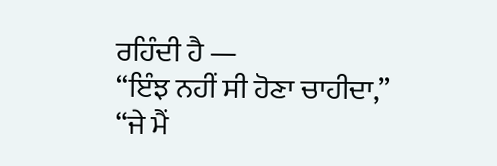ਰਹਿੰਦੀ ਹੈ —
“ਇੰਝ ਨਹੀਂ ਸੀ ਹੋਣਾ ਚਾਹੀਦਾ,”
“ਜੇ ਮੈਂ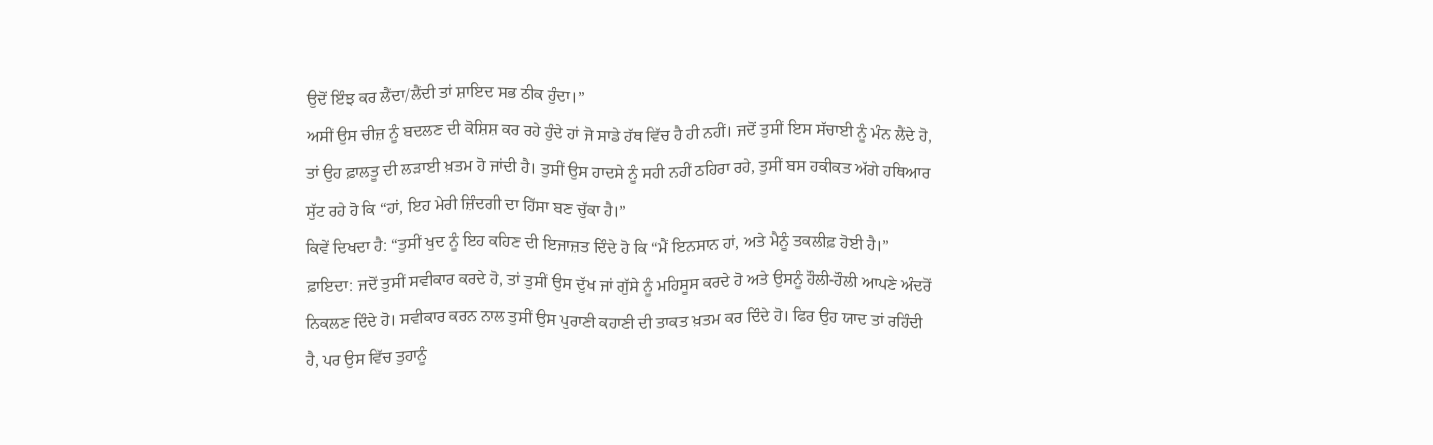ਉਦੋਂ ਇੰਝ ਕਰ ਲੈਂਦਾ/ਲੈਂਦੀ ਤਾਂ ਸ਼ਾਇਦ ਸਭ ਠੀਕ ਹੁੰਦਾ।”
ਅਸੀਂ ਉਸ ਚੀਜ਼ ਨੂੰ ਬਦਲਣ ਦੀ ਕੋਸ਼ਿਸ਼ ਕਰ ਰਹੇ ਹੁੰਦੇ ਹਾਂ ਜੋ ਸਾਡੇ ਹੱਥ ਵਿੱਚ ਹੈ ਹੀ ਨਹੀਂ। ਜਦੋਂ ਤੁਸੀਂ ਇਸ ਸੱਚਾਈ ਨੂੰ ਮੰਨ ਲੈਂਦੇ ਹੋ, ਤਾਂ ਉਹ ਫ਼ਾਲਤੂ ਦੀ ਲੜਾਈ ਖ਼ਤਮ ਹੋ ਜਾਂਦੀ ਹੈ। ਤੁਸੀਂ ਉਸ ਹਾਦਸੇ ਨੂੰ ਸਹੀ ਨਹੀਂ ਠਹਿਰਾ ਰਹੇ, ਤੁਸੀਂ ਬਸ ਹਕੀਕਤ ਅੱਗੇ ਹਥਿਆਰ ਸੁੱਟ ਰਹੇ ਹੋ ਕਿ “ਹਾਂ, ਇਹ ਮੇਰੀ ਜ਼ਿੰਦਗੀ ਦਾ ਹਿੱਸਾ ਬਣ ਚੁੱਕਾ ਹੈ।”
ਕਿਵੇਂ ਦਿਖਦਾ ਹੈ: “ਤੁਸੀਂ ਖੁਦ ਨੂੰ ਇਹ ਕਹਿਣ ਦੀ ਇਜਾਜ਼ਤ ਦਿੰਦੇ ਹੋ ਕਿ “ਮੈਂ ਇਨਸਾਨ ਹਾਂ, ਅਤੇ ਮੈਨੂੰ ਤਕਲੀਫ਼ ਹੋਈ ਹੈ।”
ਫ਼ਾਇਦਾ: ਜਦੋਂ ਤੁਸੀਂ ਸਵੀਕਾਰ ਕਰਦੇ ਹੋ, ਤਾਂ ਤੁਸੀਂ ਉਸ ਦੁੱਖ ਜਾਂ ਗੁੱਸੇ ਨੂੰ ਮਹਿਸੂਸ ਕਰਦੇ ਹੋ ਅਤੇ ਉਸਨੂੰ ਹੌਲੀ-ਹੌਲੀ ਆਪਣੇ ਅੰਦਰੋਂ ਨਿਕਲਣ ਦਿੰਦੇ ਹੋ। ਸਵੀਕਾਰ ਕਰਨ ਨਾਲ ਤੁਸੀਂ ਉਸ ਪੁਰਾਣੀ ਕਹਾਣੀ ਦੀ ਤਾਕਤ ਖ਼ਤਮ ਕਰ ਦਿੰਦੇ ਹੋ। ਫਿਰ ਉਹ ਯਾਦ ਤਾਂ ਰਹਿੰਦੀ ਹੈ, ਪਰ ਉਸ ਵਿੱਚ ਤੁਹਾਨੂੰ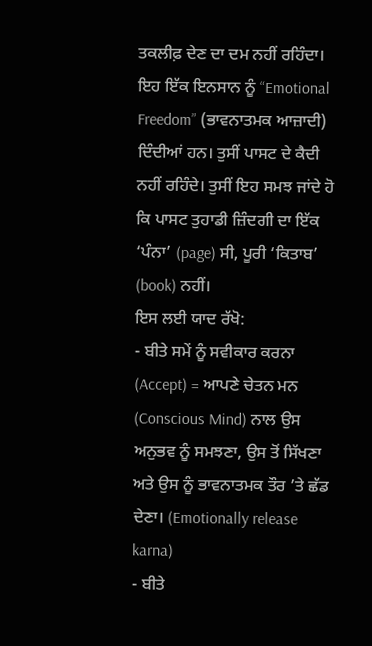ਤਕਲੀਫ਼ ਦੇਣ ਦਾ ਦਮ ਨਹੀਂ ਰਹਿੰਦਾ। ਇਹ ਇੱਕ ਇਨਸਾਨ ਨੂੰ “Emotional Freedom” (ਭਾਵਨਾਤਮਕ ਆਜ਼ਾਦੀ) ਦਿੰਦੀਆਂ ਹਨ। ਤੁਸੀਂ ਪਾਸਟ ਦੇ ਕੈਦੀ ਨਹੀਂ ਰਹਿੰਦੇ। ਤੁਸੀਂ ਇਹ ਸਮਝ ਜਾਂਦੇ ਹੋ ਕਿ ਪਾਸਟ ਤੁਹਾਡੀ ਜ਼ਿੰਦਗੀ ਦਾ ਇੱਕ ‘ਪੰਨਾ’ (page) ਸੀ, ਪੂਰੀ ‘ਕਿਤਾਬ’ (book) ਨਹੀਂ।
ਇਸ ਲਈ ਯਾਦ ਰੱਖੋ:
- ਬੀਤੇ ਸਮੇਂ ਨੂੰ ਸਵੀਕਾਰ ਕਰਨਾ (Accept) = ਆਪਣੇ ਚੇਤਨ ਮਨ (Conscious Mind) ਨਾਲ ਉਸ ਅਨੁਭਵ ਨੂੰ ਸਮਝਣਾ, ਉਸ ਤੋਂ ਸਿੱਖਣਾ ਅਤੇ ਉਸ ਨੂੰ ਭਾਵਨਾਤਮਕ ਤੌਰ ’ਤੇ ਛੱਡ ਦੇਣਾ। (Emotionally release karna)
- ਬੀਤੇ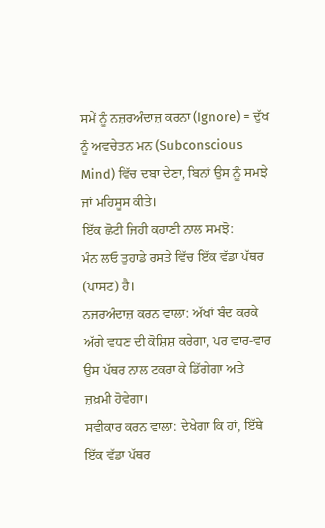ਸਮੇਂ ਨੂੰ ਨਜ਼ਰਅੰਦਾਜ਼ ਕਰਨਾ (Ignore) = ਦੁੱਖ ਨੂੰ ਅਵਚੇਤਨ ਮਨ (Subconscious Mind) ਵਿੱਚ ਦਬਾ ਦੇਣਾ, ਬਿਨਾਂ ਉਸ ਨੂੰ ਸਮਝੇ ਜਾਂ ਮਹਿਸੂਸ ਕੀਤੇ।
ਇੱਕ ਛੋਟੀ ਜਿਹੀ ਕਹਾਣੀ ਨਾਲ ਸਮਝੋ:
ਮੰਨ ਲਓ ਤੁਹਾਡੇ ਰਸਤੇ ਵਿੱਚ ਇੱਕ ਵੱਡਾ ਪੱਥਰ (ਪਾਸਟ) ਹੈ।
ਨਜਰਅੰਦਾਜ਼ ਕਰਨ ਵਾਲਾ: ਅੱਖਾਂ ਬੰਦ ਕਰਕੇ ਅੱਗੇ ਵਧਣ ਦੀ ਕੋਸ਼ਿਸ਼ ਕਰੇਗਾ, ਪਰ ਵਾਰ-ਵਾਰ ਉਸ ਪੱਥਰ ਨਾਲ ਟਕਰਾ ਕੇ ਡਿੱਗੇਗਾ ਅਤੇ ਜ਼ਖ਼ਮੀ ਹੋਵੇਗਾ।
ਸਵੀਕਾਰ ਕਰਨ ਵਾਲਾ: ਦੇਖੇਗਾ ਕਿ ਹਾਂ, ਇੱਥੇ ਇੱਕ ਵੱਡਾ ਪੱਥਰ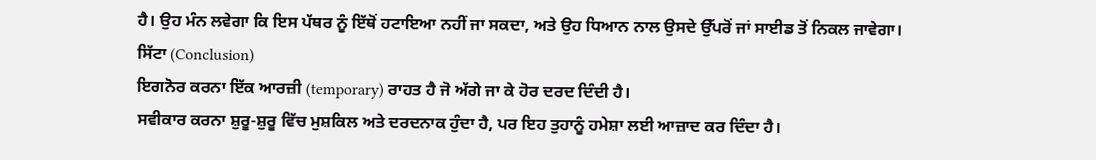ਹੈ। ਉਹ ਮੰਨ ਲਵੇਗਾ ਕਿ ਇਸ ਪੱਥਰ ਨੂੰ ਇੱਥੋਂ ਹਟਾਇਆ ਨਹੀਂ ਜਾ ਸਕਦਾ, ਅਤੇ ਉਹ ਧਿਆਨ ਨਾਲ ਉਸਦੇ ਉੱਪਰੋਂ ਜਾਂ ਸਾਈਡ ਤੋਂ ਨਿਕਲ ਜਾਵੇਗਾ।
ਸਿੱਟਾ (Conclusion)
ਇਗਨੋਰ ਕਰਨਾ ਇੱਕ ਆਰਜ਼ੀ (temporary) ਰਾਹਤ ਹੈ ਜੋ ਅੱਗੇ ਜਾ ਕੇ ਹੋਰ ਦਰਦ ਦਿੰਦੀ ਹੈ।
ਸਵੀਕਾਰ ਕਰਨਾ ਸ਼ੁਰੂ-ਸ਼ੁਰੂ ਵਿੱਚ ਮੁਸ਼ਕਿਲ ਅਤੇ ਦਰਦਨਾਕ ਹੁੰਦਾ ਹੈ, ਪਰ ਇਹ ਤੁਹਾਨੂੰ ਹਮੇਸ਼ਾ ਲਈ ਆਜ਼ਾਦ ਕਰ ਦਿੰਦਾ ਹੈ।